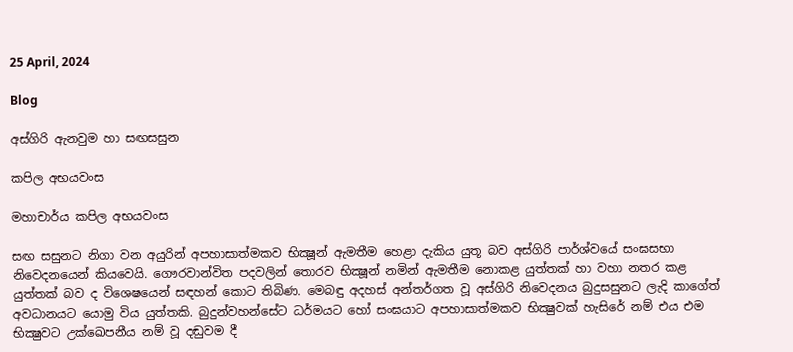25 April, 2024

Blog

අස්ගිරි ඇනවුම හා සඟසසුන

කපිල අභයවංස

මහාචාර්ය කපිල අභයවංස

සඟ සසුනට නිගා වන අයුරින් අපහාසාත්මකව භික්‍ෂූන් ඇමතීම හෙළා දැකිය යුතූ බව අස්ගිරි පාර්ශ්වයේ සංඝසභා නිවෙදනයෙන් කියවෙයි. ගෞරවාන්විත පදවලින් තොරව භික්‍ෂූන් නමින් ඇමතීම නොකළ යුත්තක් හා වහා නතර කළ යුත්තක් බව ද විශෙෂයෙන් සඳහන් කොට තිබිණ. මෙබඳු අදහස් අන්තර්ගත වූ අස්ගිරි නිවෙදනය බුදුසසුනට ලැදි කාගේත් අවධානයට යොමු විය යුත්තකි. බුදුන්වහන්සේට ධර්මයට හෝ සංඝයාට අපහාසාත්මකව භික්‍ෂුවක් හැසිරේ නම් එය එම භික්‍ෂුවට උක්ඛෙපනීය නම් වූ දඬුවම දී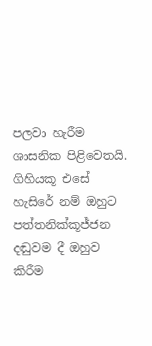පලවා හැරීම ශාසනික පිළිවෙතයි. ගිහියකූ එසේ හැසිරේ නම් ඔහුට පත්තනික්කූජ්ජන දඬුවම දී ඔහුව කිරීම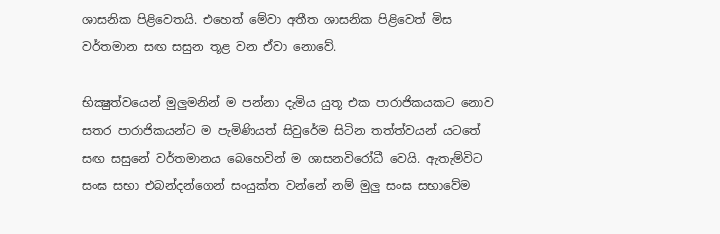ශාසනික පිළිවෙතයි. එහෙත් මේවා අතීත ශාසනික පිළිවෙත් මිස වර්තමාන සඟ සසුන තූළ වන ඒවා නොවේ.

භික්‍ෂුත්වයෙන් මුලුමනින් ම පන්නා දැමිය යුතූ එක පාරාජිකයකට නොව සතර පාරාජිකයන්ට ම පැමිණියත් සිවුරේම සිටින තත්ත්වයන් යටතේ සඟ සසුනේ වර්තමානය බෙහෙවින් ම ශාසනවිරෝධී වෙයි. ඇතැම්විට සංඝ සභා එබන්දන්ගෙන් සංයුක්ත වන්නේ නම් මුලු සංඝ සභාවේම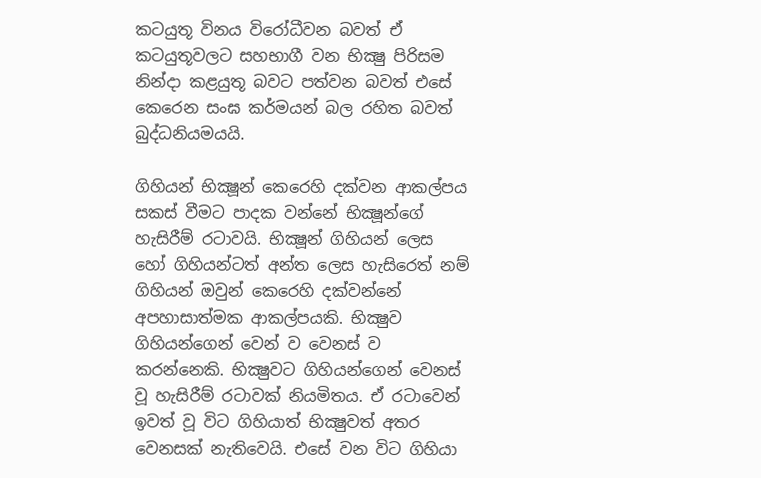කටයුතූ විනය විරෝධීවන බවත් ඒ කටයුතූවලට සහභාගී වන භික්‍ෂු පිරිසම නින්දා කළයුතූ බවට පත්වන බවත් එසේ කෙරෙන සංඝ කර්මයන් බල රහිත බවත් බුද්ධනියමයයි.

ගිහියන් භික්‍ෂූන් කෙරෙහි දක්වන ආකල්පය සකස් වීමට පාදක වන්නේ භික්‍ෂූන්ගේ හැසිරීම් රටාවයි. භික්‍ෂූන් ගිහියන් ලෙස හෝ ගිහියන්ටත් අන්ත ලෙස හැසිරෙත් නම් ගිහියන් ඔවුන් කෙරෙහි දක්වන්නේ අපහාසාත්මක ආකල්පයකි. භික්‍ෂුව ගිහියන්ගෙන් වෙන් ව වෙනස් ව කරන්නෙකි. භික්‍ෂුවට ගිහියන්ගෙන් වෙනස් වූ හැසිරීම් රටාවක් නියමිතය. ඒ රටාවෙන් ඉවත් වූ විට ගිහියාත් භික්‍ෂුවත් අතර වෙනසක් නැතිවෙයි. එසේ වන විට ගිහියා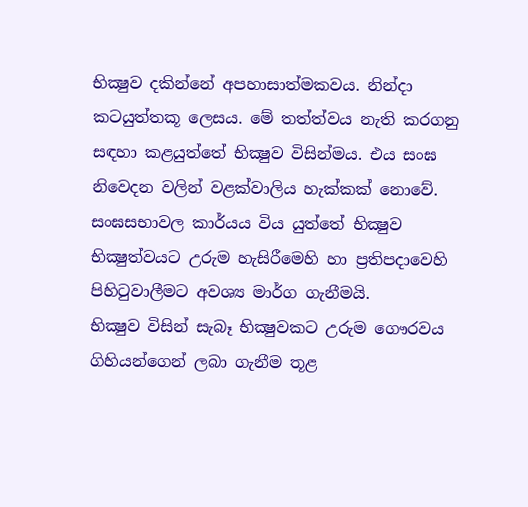භික්‍ෂුව දකින්නේ අපහාසාත්මකවය. නින්දා කටයුත්තකූ ලෙසය. මේ තත්ත්වය නැති කරගනු සඳහා කළයුත්තේ භික්‍ෂුව විසින්මය. එය සංඝ නිවෙදන වලින් වළක්වාලිය හැක්කක් නොවේ. සංඝසභාවල කාර්යය විය යුත්තේ භික්‍ෂුව භික්‍ෂුත්වයට උරුම හැසිරීමෙහි හා ප්‍රතිපදාවෙහි පිහිටුවාලීමට අවශ්‍ය මාර්ග ගැනීමයි.
භික්‍ෂුව විසින් සැබෑ භික්‍ෂුවකට උරුම ගෞරවය ගිහියන්ගෙන් ලබා ගැනීම තූළ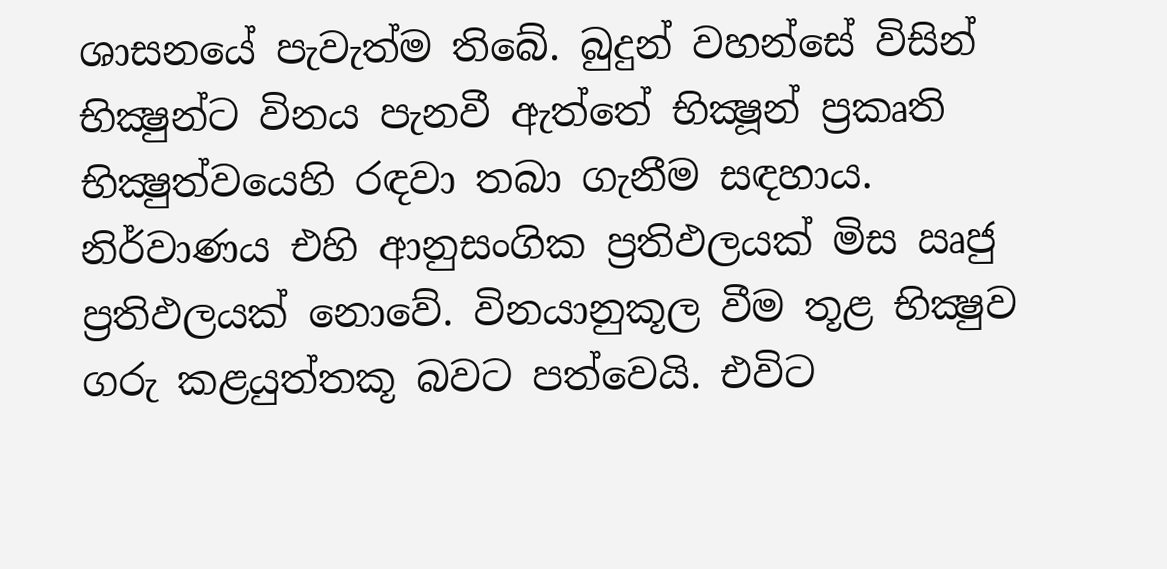ශාසනයේ පැවැත්ම තිබේ. බුදුන් වහන්සේ විසින් භික්‍ෂුන්ට විනය පැනවී ඇත්තේ භික්‍ෂූන් ප්‍රකෘති භික්‍ෂුත්වයෙහි රඳවා තබා ගැනීම සඳහාය. නිර්වාණය එහි ආනුසංගික ප්‍රතිඵලයක් මිස ඍජු ප්‍රතිඵලයක් නොවේ. විනයානුකූල වීම තූළ භික්‍ෂුව ගරු කළයුත්තකූ බවට පත්වෙයි. එවිට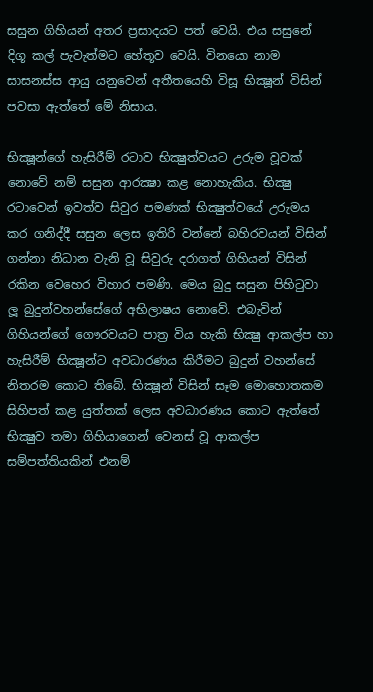සසුන ගිහියන් අතර ප්‍රසාදයට පත් වෙයි. එය සසුනේ දිගූ කල් පැවැත්මට හේතූව වෙයි. විනයො නාම සාසනස්ස ආයු යනුවෙන් අතීතයෙහි විසූ භික්‍ෂූන් විසින් පවසා ඇත්තේ මේ නිසාය.

භික්‍ෂූන්ගේ හැසිරීම් රටාව භික්‍ෂුත්වයට උරුම වූවක් නොවේ නම් සසුන ආරක්‍ෂා කළ නොහැකිය. භික්‍ෂු රටාවෙන් ඉවත්ව සිවුර පමණක් භික්‍ෂුත්වයේ උරුමය කර ගනිද්දී සසුන ලෙස ඉතිරි වන්නේ බහිරවයන් විසින් ගන්නා නිධාන වැනි වූ සිවුරු දරාගත් ගිහියන් විසින් රකින වෙහෙර විහාර පමණි. මෙය බුදු සසුන පිහිටුවා ලූ බුදුන්වහන්සේගේ අභිලාෂය නොවේ. එබැවින් ගිහියන්ගේ ගෞරවයට පාත්‍ර විය හැකි භික්‍ෂු ආකල්ප හා හැසිරීම් භික්‍ෂූන්ට අවධාරණය කිරීමට බුදුන් වහන්සේ නිතරම කොට තිබේ. භික්‍ෂූන් විසින් සෑම මොහොතකම සිහිපත් කළ යුත්තක් ලෙස අවධාරණය කොට ඇත්තේ භික්‍ෂුව තමා ගිහියාගෙන් වෙනස් වූ ආකල්ප සම්පත්තියකින් එනම්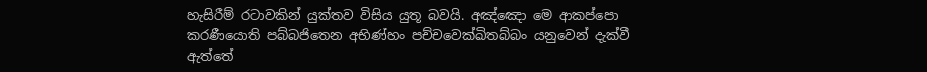හැසිරීම් රටාවකින් යුක්තව විසිය යුතූ බවයි. අඤ්ඤො මෙ ආකප්පො කරණීයොති පබ්බජිතෙන අභිණ්හං පච්චවෙක්ඛිතබ්බං යනුවෙන් දැක්වී ඇත්තේ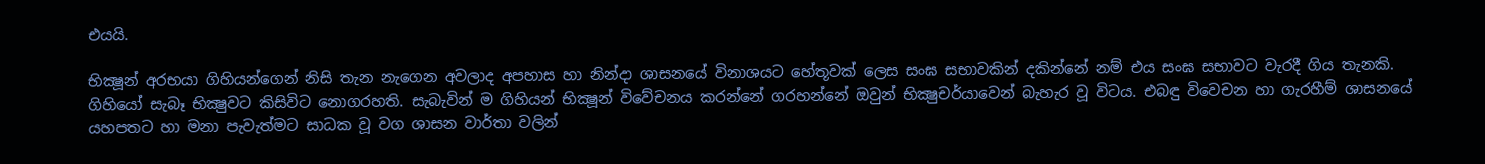එයයි.

භික්‍ෂූන් අරභයා ගිහියන්ගෙන් නිසි තැන නැගෙන අවලාද අපහාස හා නින්දා ශාසනයේ විනාශයට හේතූවක් ලෙස සංඝ සභාවකින් දකින්නේ නම් එය සංඝ සභාවට වැරදී ගිය තැනකි. ගිහියෝ සැබෑ භික්‍ෂුවට කිසිවිට නොගරහති. සැබැවින් ම ගිහියන් භික්‍ෂූන් විවේචනය කරන්නේ ගරහන්නේ ඔවුන් භික්‍ෂුචර්යාවෙන් බැහැර වූ විටය. එබඳු විවෙචන හා ගැරහීම් ශාසනයේ යහපතට හා මනා පැවැත්මට සාධක වූ වග ශාසන වාර්තා වලින්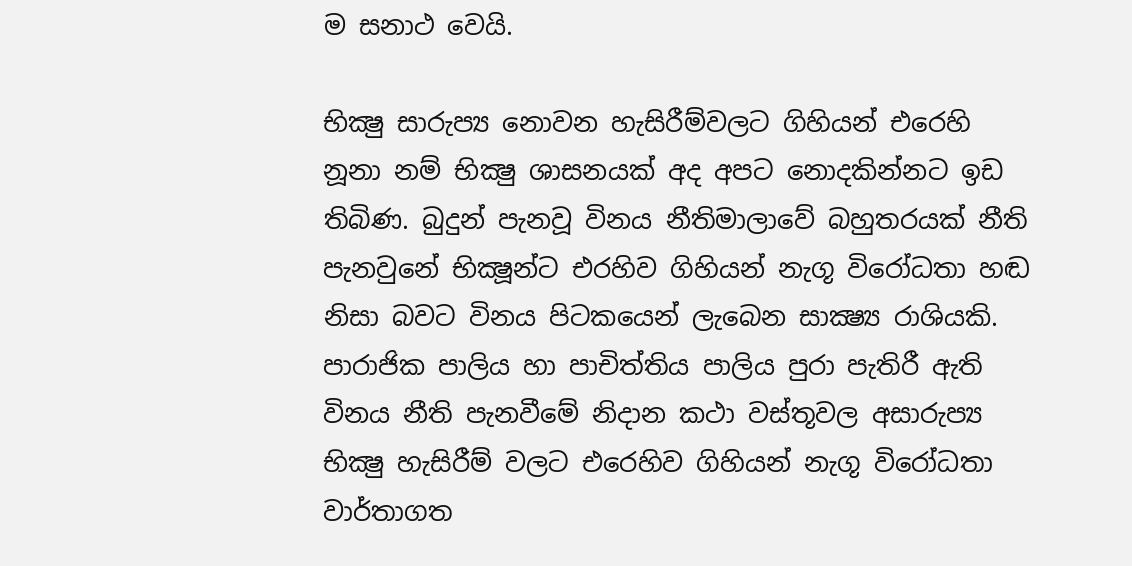ම සනාථ වෙයි.

භික්‍ෂු සාරුප්‍ය නොවන හැසිරීම්වලට ගිහියන් එරෙහි නූනා නම් භික්‍ෂු ශාසනයක් අද අපට නොදකින්නට ඉඩ තිබිණ. බුදුන් පැනවූ විනය නීතිමාලාවේ බහුතරයක් නීති පැනවුනේ භික්‍ෂූන්ට එරහිව ගිහියන් නැගූ විරෝධතා හඬ නිසා බවට විනය පිටකයෙන් ලැබෙන සාක්‍ෂ්‍ය රාශියකි. පාරාජික පාලිය හා පාචිත්තිය පාලිය පුරා පැතිරී ඇති විනය නීති පැනවීමේ නිදාන කථා වස්තූවල අසාරුප්‍ය භික්‍ෂු හැසිරීම් වලට එරෙහිව ගිහියන් නැගූ විරෝධතා වාර්තාගත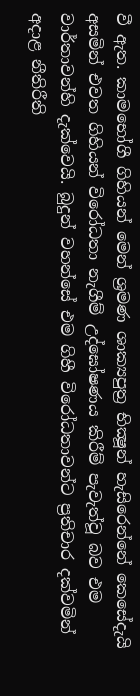වී ඇත. කාමභෝගී ගිහියන් මෙන් ශ්‍රමණ ශාක්‍යපුත්‍ර භික්‍ෂූන් හැසිරෙන්නේ කෙසේදැයි අසමින් එවත ගිහියන් විරෝධතා නැගීම් උද්ඝෝෂණය කිරීම් පැවැත්වූ බව එම වාර්තාවන්හි දැක්වෙයි. බුදුන් වහන්සේ එම ගිහී විරෝධතාවන්ට ප්‍රතිචාර දක්වමින් අදාළ නීතිරීති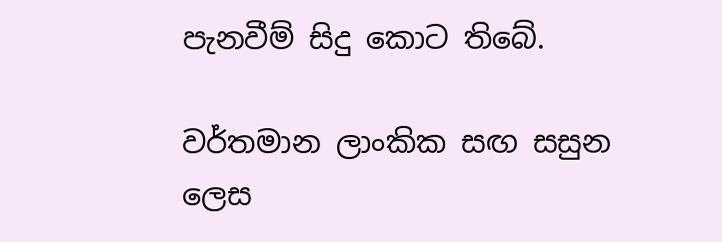පැනවීම් සිදු කොට තිබේ.

වර්තමාන ලාංකික සඟ සසුන ලෙස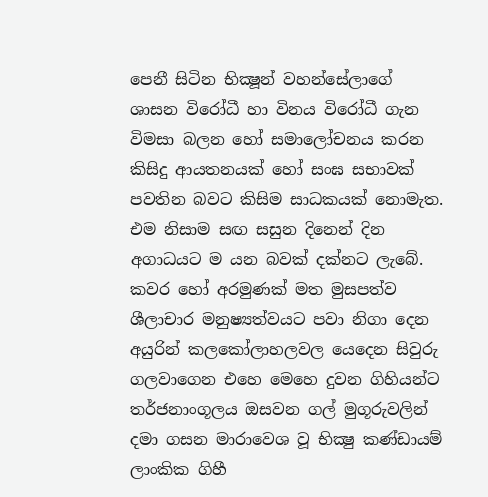පෙනී සිටින භික්‍ෂූන් වහන්සේලාගේ ශාසන විරෝධී හා විනය විරෝධී ගැන විමසා බලන හෝ සමාලෝචනය කරන කිසිදු ආයතනයක් හෝ සංඝ සභාවක් පවතින බවට කිසිම සාධකයක් නොමැත. එම නිසාම සඟ සසුන දිනෙන් දින අගාධයට ම යන බවක් දක්නට ලැබේ. කවර හෝ අරමුණක් මත මුසපත්ව ශීලාචාර මනුෂ්‍යත්වයට පවා නිගා දෙන අයුරින් කලකෝලාහලවල යෙදෙන සිවුරු ගලවාගෙන එහෙ මෙහෙ දුවන ගිහියන්ට තර්ජනාංගූලය ඔසවන ගල් මුගූරුවලින් දමා ගසන මාරාවෙශ වූ භික්‍ෂු කණ්ඩායම් ලාංකික ගිහී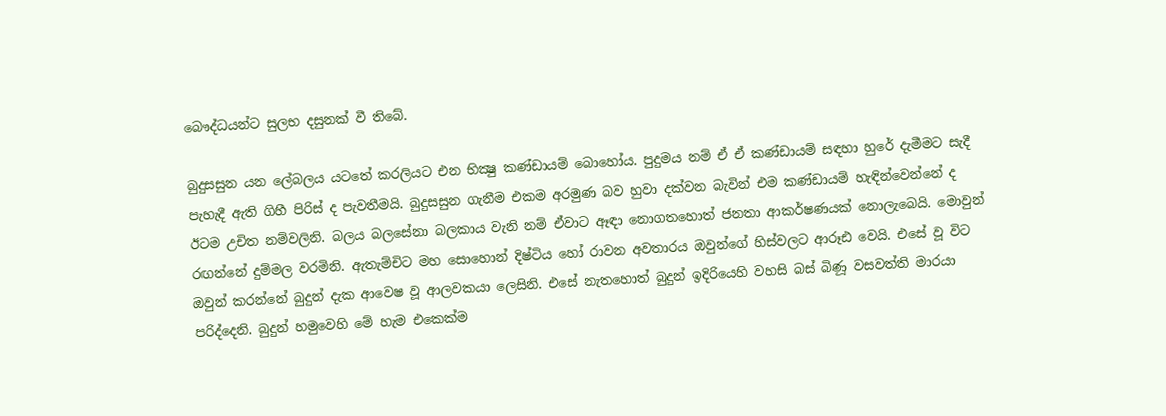බෞද්ධයන්ට සුලභ දසුනක් වී තිබේ.

බුදුසසුන යන ලේබලය යටතේ කරලියට එන භික්‍ෂු කණ්ඩායම් බොහෝය. පුදුමය නම් ඒ ඒ කණ්ඩායම් සඳහා හුරේ දැමීමට සැදී පැහැදී ඇති ගිහී පිරිස් ද පැවතීමයි. බුදුසසුන ගැනීම එකම අරමුණ බව හුවා දක්වන බැවින් එම කණ්ඩායම් හැඳින්වෙන්නේ ද ඊටම උචිත නම්වලිනි. බලය බලසේනා බලකාය වැනි නම් ඒවාට ඈඳා නොගතහොත් ජනතා ආකර්ෂණයක් නොලැබෙයි. මොවුන් රඟන්නේ දුම්මල වරමිනි. ඇතැම්චිට මහ සොහොන් දිෂ්ටිය හෝ රාවන අවතාරය ඔවුන්ගේ හිස්වලට ආරූඪ වෙයි. එසේ වූ විට ඔවුන් කරන්නේ බුදුන් දැක ආවෙෂ වූ ආලවකයා ලෙසිනි. එසේ නැතහොත් බුදුන් ඉදිරියෙහි වහසි බස් බිණූ වසවත්ති මාරයා පරිද්දෙනි. බුදුන් හමුවෙහි මේ හැම එකෙක්ම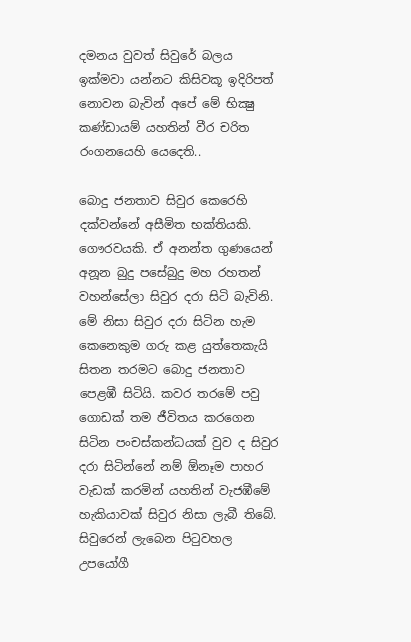දමනය වුවත් සිවුරේ බලය ඉක්මවා යන්නට කිසිවකූ ඉදිරිපත් නොවන බැවින් අපේ මේ භික්‍ෂු කණ්ඩායම් යහතින් වීර චරිත රංගනයෙහි යෙදෙති..

බොදු ජනතාව සිවුර කෙරෙහි දක්වන්නේ අසීමිත භක්තියකි. ගෞරවයකි. ඒ අනන්ත ගුණයෙන් අනූන බුදු පසේබුදු මහ රහතන් වහන්සේලා සිවුර දරා සිටි බැවිනි. මේ නිසා සිවුර දරා සිටින හැම කෙනෙකුම ගරු කළ යුත්තෙකැයි සිතන තරමට බොදු ජනතාව පෙළඹී සිටියි. කවර තරමේ පවු ගොඩක් තම ජීවිතය කරගෙන සිටින පංචස්කන්ධයක් වුව ද සිවුර දරා සිටින්නේ නම් ඕනෑම පාහර වැඩක් කරමින් යහතින් වැජඹීමේ හැකියාවක් සිවුර නිසා ලැබී තිබේ. සිවුරෙන් ලැබෙන පිටුවහල උපයෝගී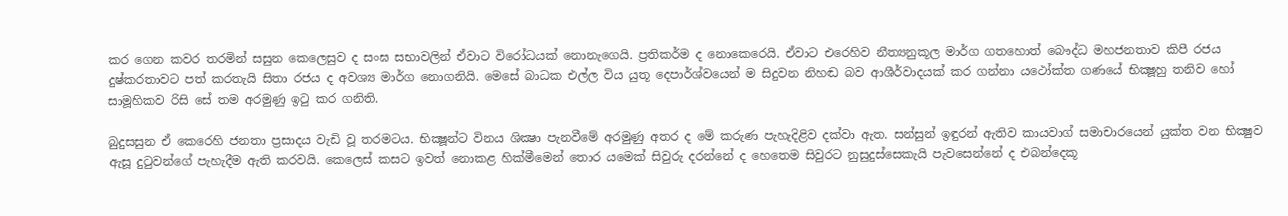කර ගෙන කවර තරමින් සසුන කෙලෙසුව ද සංඝ සභාවලින් ඒවාට විරෝධයක් නොනැගෙයි. ප්‍රතිකර්ම ද නොකෙරෙයි. ඒවාට එරෙහිව නීත්‍යනුකූල මාර්ග ගතහොත් බෞද්ධ මහජනතාව කිපී රජය දුෂ්කරතාවට පත් කරතැයි සිතා රජය ද අවශ්‍ය මාර්ග නොගනියි. මෙසේ බාධක එල්ල විය යුතූ දෙපාර්ශ්වයෙන් ම සිදුවන නිහඬ බව ආශීර්වාදයක් කර ගන්නා යථෝක්ත ගණයේ භික්‍ෂූහු තනිව හෝ සාමූහිකව රිසි සේ තම අරමුණු ඉටු කර ගනිති.

බුදුසසුන ඒ කෙරෙහි ජනතා ප්‍රසාදය වැඩි වූ තරමටය. භික්‍ෂූන්ට විනය ශික්‍ෂා පැනවීමේ අරමුණු අතර ද මේ කරුණ පැහැදිළිව දක්වා ඇත. සන්සුන් ඉඳුරන් ඇතිව කායවාග් සමාචාරයෙන් යුක්ත වන භික්‍ෂුව ඇසූ දුටුවන්ගේ පැහැදීම ඇති කරවයි. කෙලෙස් කසට ඉවත් නොකළ හික්මීමෙන් තොර යමෙක් සිවුරු දරන්නේ ද හෙතෙම සිවුරට නුසුදුස්සෙකැයි පැවසෙන්නේ ද එබන්දෙකූ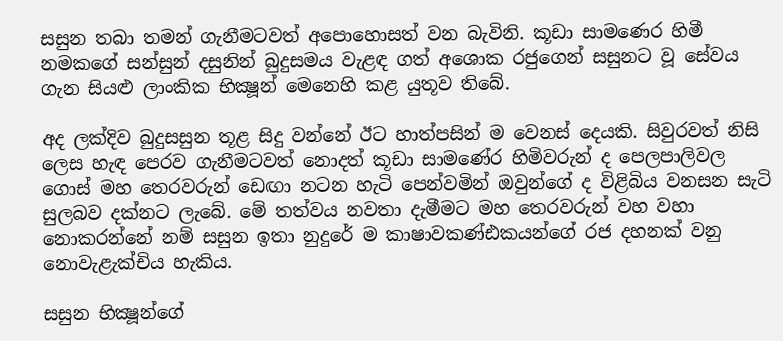සසුන තබා තමන් ගැනීමටවත් අපොහොසත් වන බැවිනි. කූඩා සාමණෙර හිමී නමකගේ සන්සුන් දසුනින් බුදුසමය වැළඳ ගත් අශොක රජුගෙන් සසුනට වූ සේවය ගැන සියළු ලාංකික භික්‍ෂූන් මෙනෙහි කළ යුතූව තිබේ.

අද ලක්දිව බුදුසසුන තූළ සිදු වන්නේ ඊට හාත්පසින් ම වෙනස් දෙයකි. සිවුරවත් නිසි ලෙස හැඳ පෙරව ගැනීමටවත් නොදත් කූඩා සාමණේර හිමිවරුන් ද පෙලපාලිවල ගොස් මහ තෙරවරුන් ඩෙඟා නටන හැටි පෙන්වමින් ඔවුන්ගේ ද විළිබිය වනසන සැටි සුලබව දක්නට ලැබේ. මේ තත්වය නවතා දැමීමට මහ තෙරවරුන් වහ වහා නොකරන්නේ නම් සසුන ඉතා නුදුරේ ම කාෂාවකණ්ඪකයන්ගේ රජ දහනක් වනු නොවැළැක්චිය හැකිය.

සසුන භික්‍ෂූන්ගේ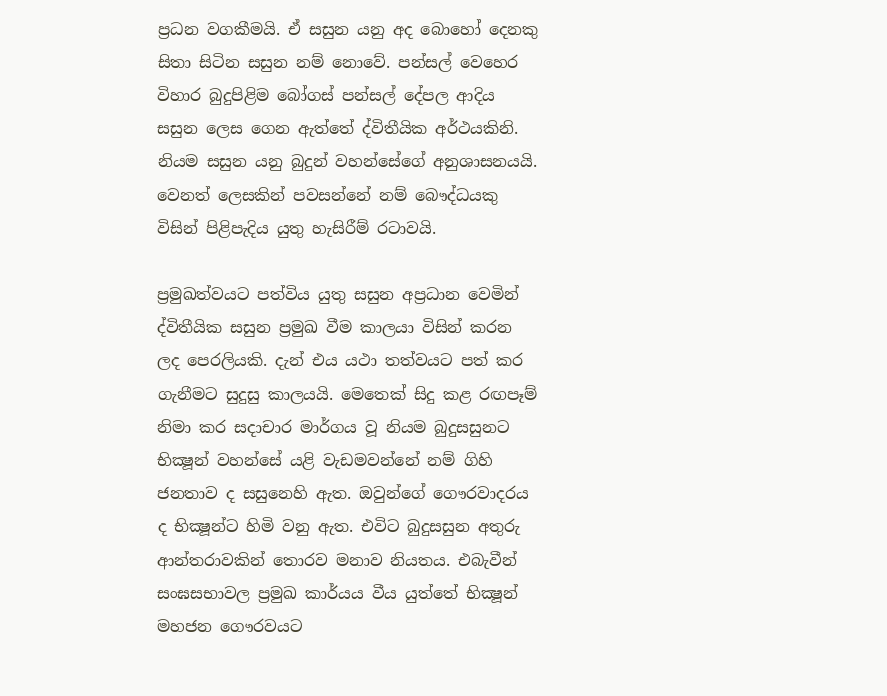ප්‍රධන වගකීමයි. ඒ සසුන යනු අද බොහෝ දෙනකු සිතා සිටින සසුන නම් නොවේ. පන්සල් වෙහෙර විහාර බුදුපිළිම බෝගස් පන්සල් දේපල ආදිය සසුන ලෙස ගෙන ඇත්තේ ද්විතීයික අර්ථයකිනි. නියම සසුන යනු බුදුන් වහන්සේගේ අනුශාසනයයි. වෙනත් ලෙසකින් පවසන්නේ නම් බෞද්ධයකු විසින් පිළිපැදිය යුතු හැසිරීම් රටාවයි.

ප්‍රමුඛත්වයට පත්විය යුතු සසුන අප්‍රධාන වෙමින් ද්විතීයික සසුන ප්‍රමුඛ වීම කාලයා විසින් කරන ලද පෙරලියකි. දැන් එය යථා තත්වයට පත් කර ගැනීමට සුදුසු කාලයයි. මෙතෙක් සිදු කළ රඟපෑම් නිමා කර සදාචාර මාර්ගය වූ නියම බුදුසසුනට භික්‍ෂූන් වහන්සේ යළි වැඩමවන්නේ නම් ගිහි ජනතාව ද සසුනෙහි ඇත. ඔවුන්ගේ ගෞරවාදරය ද භික්‍ෂූන්ට හිමි වනු ඇත. එවිට බුදුසසුන අතුරු ආන්තරාවකින් තොරව මනාව නියතය. එබැවීන් සංඝසභාවල ප්‍රමුඛ කාර්යය වීය යුත්තේ භික්‍ෂූන් මහජන ගෞරවයට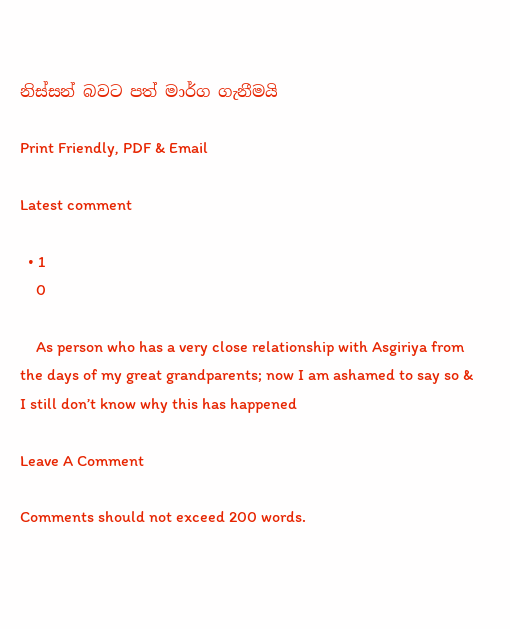නිස්සන් බවට පත් මාර්ග ගැනීමයි

Print Friendly, PDF & Email

Latest comment

  • 1
    0

    As person who has a very close relationship with Asgiriya from the days of my great grandparents; now I am ashamed to say so & I still don’t know why this has happened

Leave A Comment

Comments should not exceed 200 words.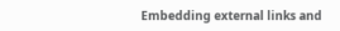Embedding external links and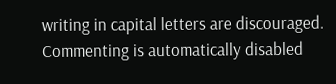writing in capital letters are discouraged. Commenting is automatically disabled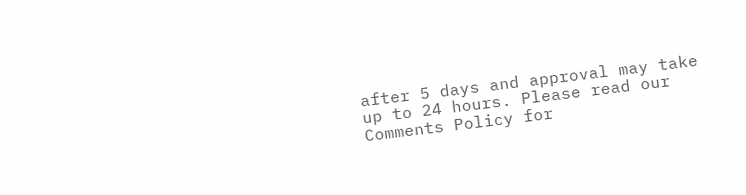after 5 days and approval may take up to 24 hours. Please read our Comments Policy for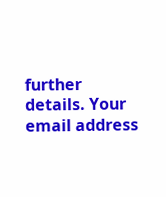further details. Your email address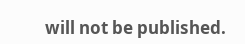will not be published.